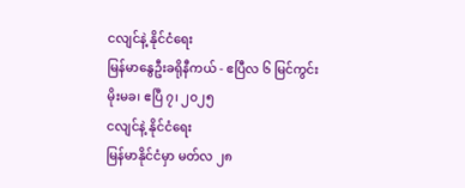ငလျင်နဲ့ နိုင်ငံရေး
မြန်မာနွေဦးခရိုနီကယ် - ဧပြီလ ၆ မြင်ကွင်း
မိုးမခ၊ ဧပြီ ၇၊ ၂၀၂၅
ငလျင်နဲ့ နိုင်ငံရေး
မြန်မာနိုင်ငံမှာ မတ်လ ၂၈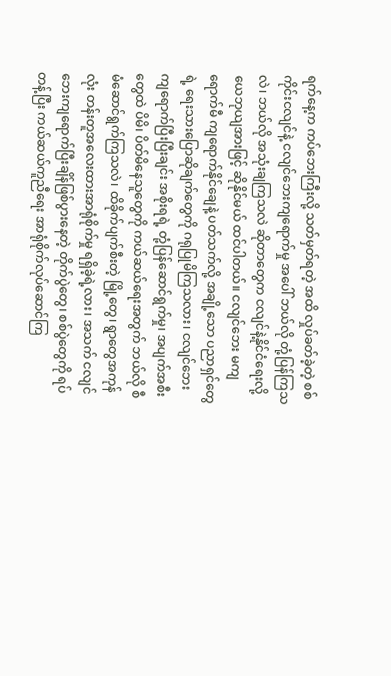ရက်နေ့က ကပ်ဘေးကြီးလို့ သတ်မှတ်ရတဲ့ အထိ လှုပ်ခတ်ခဲ့တဲ့ စစ်ကိုင်းငလျင်နဲ့ ငလျင်ဘေးကျရောက်မှု အပေါ် ဘယ်လို တုံ့ပြန်ကြသလဲ၊ ဘယ်လို အသုံးချကြသလဲ ဆိုတာတွေက ငလျင်နဲ့နိုင်ငံရေးလို့ ယေဘုယျအားဖြင့် ဆိုနိုင်မယ် ထင်ပါတယ်။ ငလျင်ဘေး မကျရောက်မီ ကျရောက်နိုင်ချေနဲ့ ပတ်သက်လို့ အချို့သော ပညာရှင်တွေရဲ့ ရေးသားပြောဆိုချက်တွေကို ဂရုပြုမိကြသလား၊ ငလျင်ဘေးကျရောက်ပြီးပြီးချင်း အစိုးရရဲ့ တုံ့ပြန်ဆောင်ရွက်မှု၊ အပျက်အစီးတွေထဲ ပိမိ၊ ပိတ်မိနေသူတွေကို ကယ်ဆယ်ရေးအတွက် ဘယ်လို စီမံဆောင်ရွက်ကြသလဲ၊ ထိခိုက်ပျက်စီးတဲ့ မြို့တွေ၊ ရွာတွေအကုန်လုံး တန်းတူအလေးထားအာရုံစိုက်မှု ရရှိခဲ့ရဲ့လား၊ အသက် ငလျင်ဘေးကျရောက်ပြီးချိန်ဖြစ်ပွားနေတဲ့ တိုက်ပွဲတွေ၊ စစ်ပွဲတွေကို ရပ်တန့်ပြီး ကယ်ဆယ်ကူညီရေး အာရုံစိုက်လုပ်ဆောင်ကြ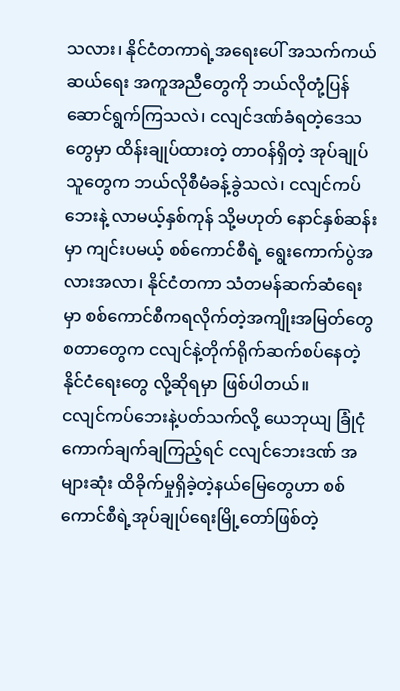သလား၊ နိုင်ငံတကာရဲ့အရေးပေါ် အသက်ကယ်ဆယ်ရေး အကူအညီတွေကို ဘယ်လိုတုံ့ပြန် ဆောင်ရွက်ကြသလဲ၊ ငလျင်ဒဏ်ခံရတဲ့ဒေသတွေမှာ ထိန်းချုပ်ထားတဲ့ တာဝန်ရှိတဲ့ အုပ်ချုပ်သူတွေက ဘယ်လိုစီမံခန့်ခွဲသလဲ၊ ငလျင်ကပ်ဘေးနဲ့ လာမယ့်နှစ်ကုန် သို့မဟုတ် နောင်နှစ်ဆန်းမှာ ကျင်းပမယ့် စစ်ကောင်စီရဲ့ ရွေးကောက်ပွဲအလားအလာ၊ နိုင်ငံတကာ သံတမန်ဆက်ဆံရေးမှာ စစ်ကောင်စီကရလိုက်တဲ့အကျိုးအမြတ်တွေ စတာတွေက ငလျင်နဲ့တိုက်ရိုက်ဆက်စပ်နေတဲ့ နိုင်ငံရေးတွေ လို့ဆိုရမှာ ဖြစ်ပါတယ်။
ငလျင်ကပ်ဘေးနဲ့ပတ်သက်လို့ ယေဘုယျ ခြုံငုံကောက်ချက်ချကြည့်ရင် ငလျင်ဘေးဒဏ် အများဆုံး ထိခိုက်မှုရှိခဲ့တဲ့နယ်မြေတွေဟာ စစ်ကောင်စီရဲ့အုပ်ချုပ်ရေးမြို့တော်ဖြစ်တဲ့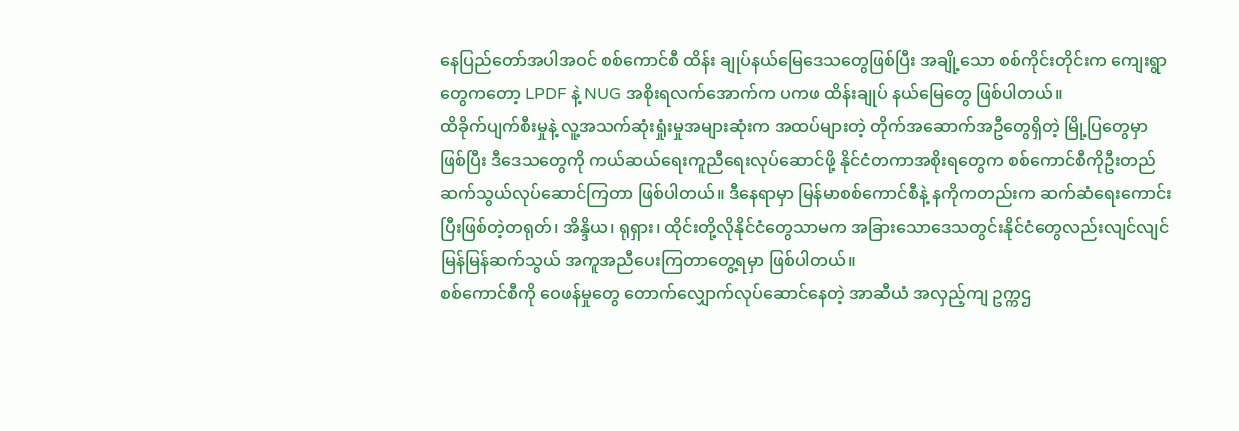နေပြည်တော်အပါအဝင် စစ်ကောင်စီ ထိန်း ချုပ်နယ်မြေဒေသတွေဖြစ်ပြီး အချို့သော စစ်ကိုင်းတိုင်းက ကျေးရွာတွေကတော့ LPDF နဲ့ NUG အစိုးရလက်အောက်က ပကဖ ထိန်းချုပ် နယ်မြေတွေ ဖြစ်ပါတယ်။
ထိခိုက်ပျက်စီးမှုနဲ့ လူ့အသက်ဆုံးရှုံးမှုအများဆုံးက အထပ်များတဲ့ တိုက်အဆောက်အဦတွေရှိတဲ့ မြို့ပြတွေမှာ ဖြစ်ပြီး ဒီဒေသတွေကို ကယ်ဆယ်ရေးကူညီရေးလုပ်ဆောင်ဖို့ နိုင်ငံတကာအစိုးရတွေက စစ်ကောင်စီကိုဦးတည်ဆက်သွယ်လုပ်ဆောင်ကြတာ ဖြစ်ပါတယ်။ ဒီနေရာမှာ မြန်မာစစ်ကောင်စီနဲ့ နကိုကတည်းက ဆက်ဆံရေးကောင်းပြီးဖြစ်တဲ့တရုတ်၊ အိန္ဒိယ၊ ရုရှား၊ ထိုင်းတို့လိုနိုင်ငံတွေသာမက အခြားသောဒေသတွင်းနိုင်ငံတွေလည်းလျင်လျင်မြန်မြန်ဆက်သွယ် အကူအညီပေးကြတာတွေ့ရမှာ ဖြစ်ပါတယ်။
စစ်ကောင်စီကို ဝေဖန်မှုတွေ တောက်လျှောက်လုပ်ဆောင်နေတဲ့ အာဆီယံ အလှည့်ကျ ဥက္ကဌ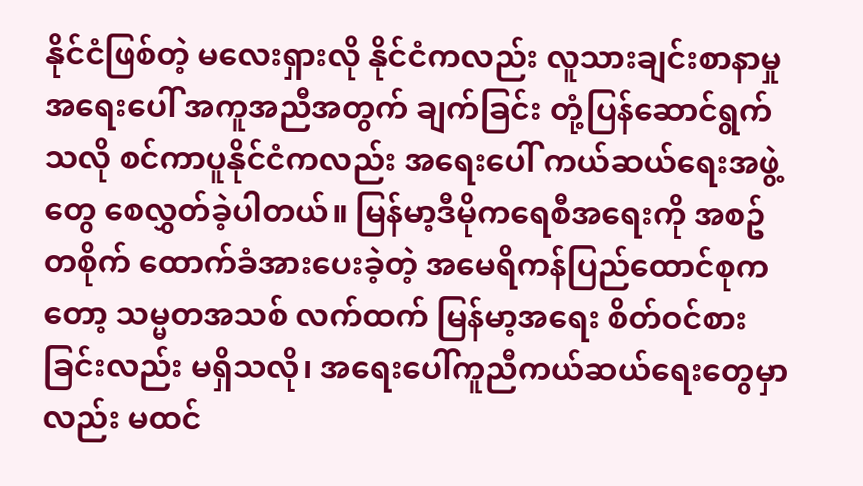နိုင်ငံဖြစ်တဲ့ မလေးရှားလို နိုင်ငံကလည်း လူသားချင်းစာနာမှု အရေးပေါ် အကူအညီအတွက် ချက်ခြင်း တုံ့ပြန်ဆောင်ရွက် သလို စင်ကာပူနိုင်ငံကလည်း အရေးပေါ် ကယ်ဆယ်ရေးအဖွဲ့တွေ စေလွှတ်ခဲ့ပါတယ်။ မြန်မာ့ဒီမိုကရေစီအရေးကို အစဥ်တစိုက် ထောက်ခံအားပေးခဲ့တဲ့ အမေရိကန်ပြည်ထောင်စုကတော့ သမ္မတအသစ် လက်ထက် မြန်မာ့အရေး စိတ်ဝင်စားခြင်းလည်း မရှိသလို၊ အရေးပေါ်ကူညီကယ်ဆယ်ရေးတွေမှာလည်း မထင်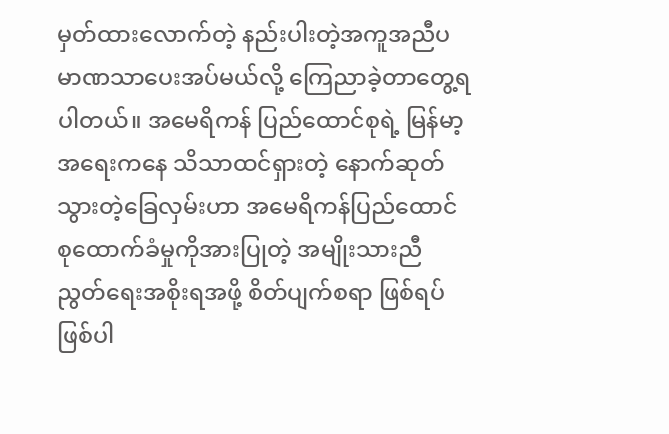မှတ်ထားလောက်တဲ့ နည်းပါးတဲ့အကူအညီပမာဏသာပေးအပ်မယ်လို့ ကြေညာခဲ့တာတွေ့ရပါတယ်။ အမေရိကန် ပြည်ထောင်စုရဲ့ မြန်မာ့အရေးကနေ သိသာထင်ရှားတဲ့ နောက်ဆုတ်သွားတဲ့ခြေလှမ်းဟာ အမေရိကန်ပြည်ထောင်စုထောက်ခံမှုကိုအားပြုတဲ့ အမျိုးသားညီညွတ်ရေးအစိုးရအဖို့ စိတ်ပျက်စရာ ဖြစ်ရပ်ဖြစ်ပါ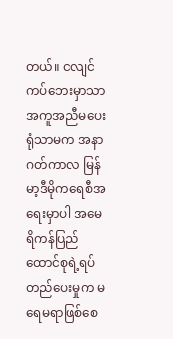တယ်။ ငလျင်ကပ်ဘေးမှာသာ အကူအညီမပေးရုံသာမက အနာဂတ်ကာလ မြန်မာ့ဒီမိုကရေစီအရေးမှာပါ အမေရိကန်ပြည်ထောင်စုရဲ့ရပ်တည်ပေးမှုက မရေမရာဖြစ်စေ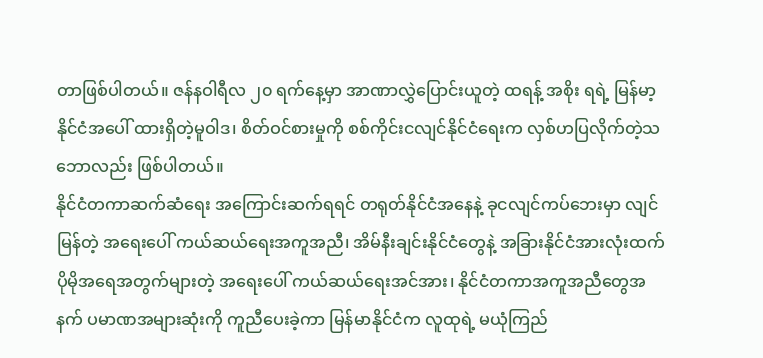တာဖြစ်ပါတယ်။ ဇန်နဝါရီလ ၂၀ ရက်နေ့မှာ အာဏာလွှဲပြောင်းယူတဲ့ ထရန့် အစိုး ရရဲ့ မြန်မာ့နိုင်ငံအပေါ် ထားရှိတဲ့မူဝါဒ၊ စိတ်ဝင်စားမှုကို စစ်ကိုင်းငလျင်နိုင်ငံရေးက လှစ်ဟပြလိုက်တဲ့သဘောလည်း ဖြစ်ပါတယ်။
နိုင်ငံတကာဆက်ဆံရေး အကြောင်းဆက်ရရင် တရုတ်နိုင်ငံအနေနဲ့ ခုငလျင်ကပ်ဘေးမှာ လျင်မြန်တဲ့ အရေးပေါ် ကယ်ဆယ်ရေးအကူအညီ၊ အိမ်နီးချင်းနိုင်ငံတွေနဲ့ အခြားနိုင်ငံအားလုံးထက်ပိုမိုအရေအတွက်များတဲ့ အရေးပေါ် ကယ်ဆယ်ရေးအင်အား၊ နိုင်ငံတကာအကူအညီတွေအနက် ပမာဏအများဆုံးကို ကူညီပေးခဲ့ကာ မြန်မာနိုင်ငံက လူထုရဲ့ မယုံကြည်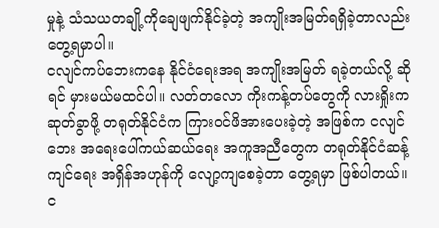မှုနဲ့ သံသယတချို့ကိုချေဖျက်နိုင်ခဲ့တဲ့ အကျိုးအမြတ်ရရှိခဲ့တာလည်း တွေ့ရမှာပါ။
ငလျင်ကပ်ဘေးကနေ နိုင်ငံရေးအရ အကျိုးအမြတ် ရခဲ့တယ်လို့ ဆိုရင် မှားမယ်မထင်ပါ။ လတ်တလော ကိုးကန့်တပ်တွေကို လားရှိုးက ဆုတ်ခွာဖို့ တရုတ်နိုင်ငံက ကြားဝင်ဖိအားပေးခဲ့တဲ့ အဖြစ်က ငလျင်ဘေး အရေးပေါ်ကယ်ဆယ်ရေး အကူအညီတွေက တရုတ်နိုင်ငံဆန့်ကျင်ရေး အရှိန်အဟုန်ကို လျော့ကျစေခဲ့တာ တွေ့ရမှာ ဖြစ်ပါတယ်။
င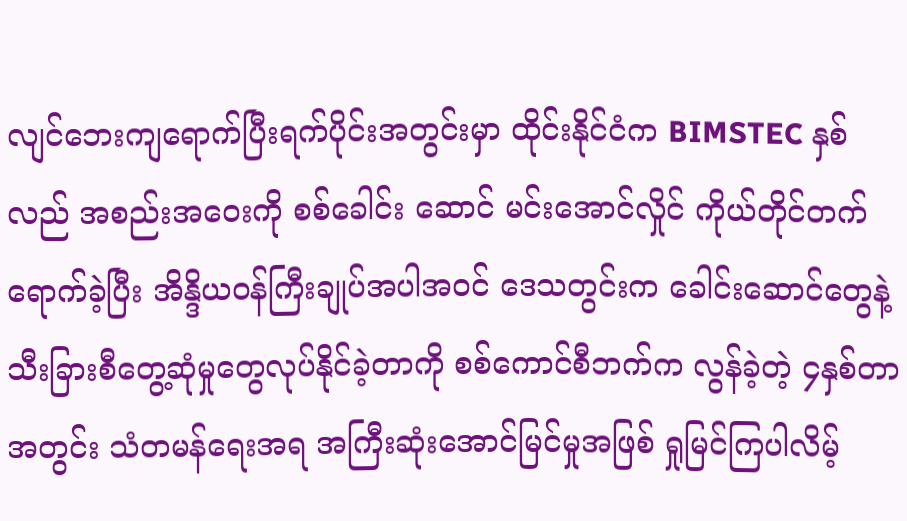လျင်ဘေးကျရောက်ပြီးရက်ပိုင်းအတွင်းမှာ ထိုင်းနိုင်ငံက BIMSTEC နှစ်လည် အစည်းအဝေးကို စစ်ခေါင်း ဆောင် မင်းအောင်လှိုင် ကိုယ်တိုင်တက်ရောက်ခဲ့ပြီး အိန္ဒိယဝန်ကြီးချုပ်အပါအဝင် ဒေသတွင်းက ခေါင်းဆောင်တွေနဲ့ သီးခြားစီတွေ့ဆုံမှုတွေလုပ်နိုင်ခဲ့တာကို စစ်ကောင်စီဘက်က လွန်ခဲ့တဲ့ ၄နှစ်တာအတွင်း သံတမန်ရေးအရ အကြီးဆုံးအောင်မြင်မှုအဖြစ် ရှုမြင်ကြပါလိမ့်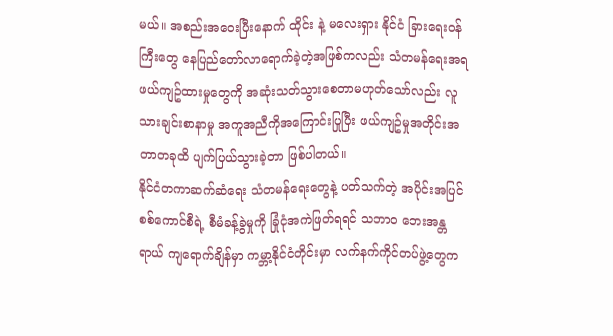မယ်။ အစည်းအဝေးပြီးနောက် ထိုင်း နဲ့ မလေးရှား နိုင်ငံ ခြားရေးဝန်ကြီးတွေ နေပြည်တော်လာရောက်ခဲ့တဲ့အဖြစ်ကလည်း သံတမန်ရေးအရ ဖယ်ကျဥ်ထားမှုတွေကို အဆုံးသတ်သွားစေတာမဟုတ်သော်လည်း လူသားချင်းစာနာမှု အကူအညီကိုအကြောင်းပြုပြီး ဖယ်ကျဥ်မှုအတိုင်းအတာတခုထိ ပျက်ပြယ်သွားခဲ့တာ ဖြစ်ပါတယ်။
နိုင်ငံတကာဆက်ဆံရေး သံတမန်ရေးတွေနဲ့ ပတ်သက်တဲ့ အပိုင်းအပြင် စစ်ကောင်စီရဲ့ စီမံခန့်ခွဲမှုကို ခြုံငုံအကဲဖြတ်ရရင် သဘာဝ ဘေးအန္တရာယ် ကျရောက်ချိန်မှာ ကမ္ဘာ့နိုင်ငံတိုင်းမှာ လက်နက်ကိုင်တပ်ဖွဲ့တွေက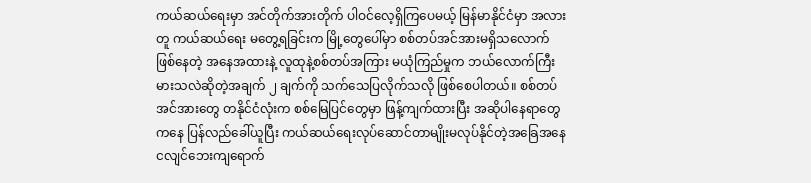ကယ်ဆယ်ရေးမှာ အင်တိုက်အားတိုက် ပါဝင်လေ့ရှိကြပေမယ့် မြန်မာနိုင်ငံမှာ အလားတူ ကယ်ဆယ်ရေး မတွေ့ရခြင်းက မြို့တွေပေါ်မှာ စစ်တပ်အင်အားမရှိသလောက် ဖြစ်နေတဲ့ အနေအထားနဲ့ လူထုနဲ့စစ်တပ်အကြား မယုံကြည်မှုက ဘယ်လောက်ကြီးမားသလဲဆိုတဲ့အချက် ၂ ချက်ကို သက်သေပြလိုက်သလို ဖြစ်စေပါတယ်။ စစ်တပ်အင်အားတွေ တနိုင်ငံလုံးက စစ်မြေပြင်တွေမှာ ဖြန့်ကျက်ထားပြီး အဆိုပါနေရာတွေကနေ ပြန်လည်ခေါ်ယူပြီး ကယ်ဆယ်ရေးလုပ်ဆောင်တာမျိုးမလုပ်နိုင်တဲ့အခြေအနေ ငလျင်ဘေးကျရောက်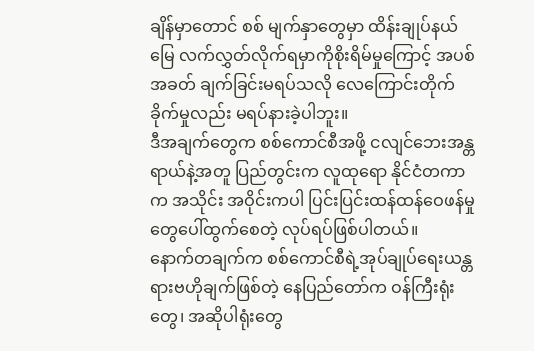ချိန်မှာတောင် စစ် မျက်နှာတွေမှာ ထိန်းချုပ်နယ်မြေ လက်လွှတ်လိုက်ရမှာကိုစိုးရိမ်မှုကြောင့် အပစ်အခတ် ချက်ခြင်းမရပ်သလို လေကြောင်းတိုက်ခိုက်မှုလည်း မရပ်နားခဲ့ပါဘူး။
ဒီအချက်တွေက စစ်ကောင်စီအဖို့ ငလျင်ဘေးအန္တရာယ်နဲ့အတူ ပြည်တွင်းက လူထုရော နိုင်ငံတကာက အသိုင်း အဝိုင်းကပါ ပြင်းပြင်းထန်ထန်ဝေဖန်မှုတွေပေါ်ထွက်စေတဲ့ လုပ်ရပ်ဖြစ်ပါတယ်။
နောက်တချက်က စစ်ကောင်စီရဲ့အုပ်ချုပ်ရေးယန္တရားဗဟိုချက်ဖြစ်တဲ့ နေပြည်တော်က ဝန်ကြီးရုံးတွေ၊ အဆိုပါရုံးတွေ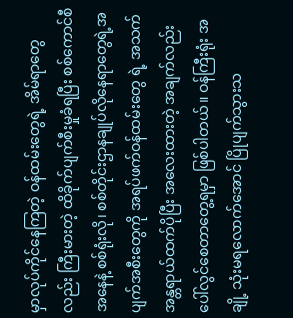မှာလုပ်ကိုင်နေကြတဲ့ ဝန်ထမ်းတွေရဲ့ အိမ်ရာတွေလည်း ကြီးမားတဲ့ ထိခိုက်ပျက်စီးမှုခံရပြီး စစ်ကောင်စီ အနေနဲ့ စစ်ရုံးလို၊ စစ်တိုင်းဌာနချုပ်လိုနေရာတွေရဲ့အပျက်အစီးတွေကို အရပ်ဖက်ဝန်ထမ်းတွေ ရဲ့ အသက်အန္တရာယ်ထက်ပိုပြီး အလေးထားတဲ့ အချက်လည်း ပေါ်လွင်စေတာတွေ့ရမှာ ဖြစ်ပါတယ်။ ဝန်ကြီးရုံး အချို့ သုံးမရလောက်အောင် ပြိုပျက်သွားသ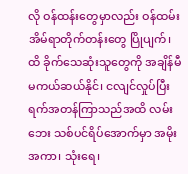လို ဝန်ထန်းတွေမှာလည်း ဝန်ထမ်းအိမ်ရာတိုက်တန်းတွေ ပြိုပျက်၊ ထိ ခိုက်သေဆုံးသူတွေကို အချိန်မီမကယ်ဆယ်နိုင်၊ ငလျင်လှုပ်ပြီး ရက်အတန်ကြာသည်အထိ လမ်းဘေး သစ်ပင်ရိပ်အောက်မှာ အမိုးအကာ၊ သုံးရေ၊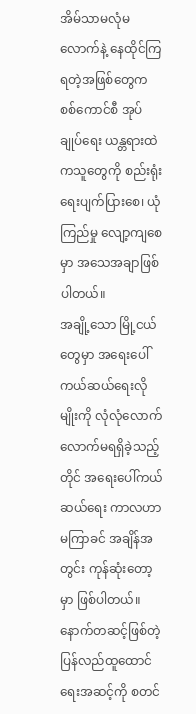အိမ်သာမလုံမလောက်နဲ့ နေထိုင်ကြရတဲ့အဖြစ်တွေက စစ်ကောင်စီ အုပ် ချုပ်ရေး ယန္တရားထဲကသူတွေကို စည်းရုံးရေးပျက်ပြားစေ၊ ယုံကြည်မှု လျော့ကျစေမှာ အသေအချာဖြစ်ပါတယ်။
အချို့သော မြို့ငယ်တွေမှာ အရေးပေါ် ကယ်ဆယ်ရေးလိုမျိုးကို လုံလုံလောက်လောက်မရရှိခဲ့သည့်တိုင် အရေးပေါ်ကယ်ဆယ်ရေး ကာလဟာ မကြာခင် အချိန်အတွင်း ကုန်ဆုံးတော့မှာ ဖြစ်ပါတယ်။ နောက်တဆင့်ဖြစ်တဲ့ ပြန်လည်ထူထောင်ရေးအဆင့်ကို စတင်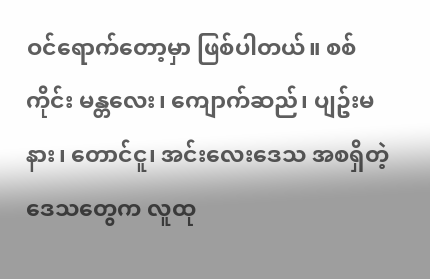ဝင်ရောက်တော့မှာ ဖြစ်ပါတယ်။ စစ်ကိုင်း မန္တလေး၊ ကျောက်ဆည်၊ ပျဥ်းမနား၊ တောင်ငူ၊ အင်းလေးဒေသ အစရှိတဲ့ဒေသတွေက လူထု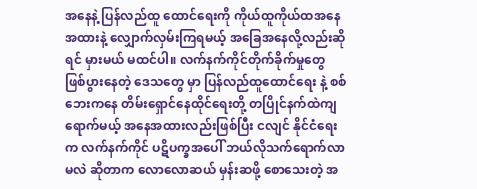အနေနဲ့ ပြန်လည်ထူ ထောင်ရေးကို ကိုယ်ထူကိုယ်ထအနေအထားနဲ့ လျှောက်လှမ်းကြရမယ့် အခြေအနေလို့လည်းဆိုရင် မှားမယ် မထင်ပါ။ လက်နက်ကိုင်တိုက်ခိုက်မှုတွေ ဖြစ်ပွားနေတဲ့ ဒေသတွေ မှာ ပြန်လည်ထူထောင်ရေး နဲ့ စစ်ဘေးကနေ တိမ်းရှောင်နေထိုင်ရေးတို့ တပြိုင်နက်ထဲကျရောက်မယ့် အနေအထားလည်းဖြစ်ပြီး ငလျင် နိုင်ငံရေးက လက်နက်ကိုင် ပဋိပက္ခအပေါ် ဘယ်လိုသက်ရောက်လာမလဲ ဆိုတာက လောလောဆယ် မှန်းဆဖို့ စောသေးတဲ့ အ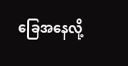ခြေအနေလို့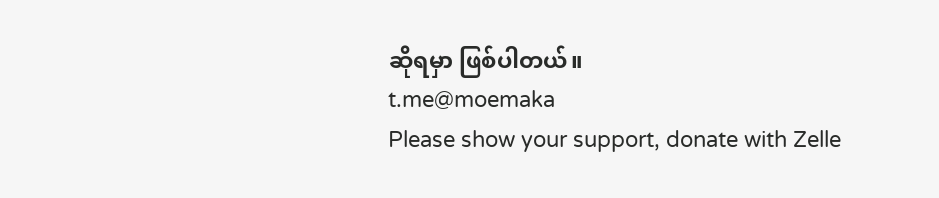ဆိုရမှာ ဖြစ်ပါတယ်။
t.me@moemaka
Please show your support, donate with Zelle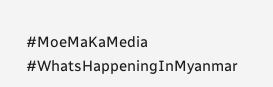#MoeMaKaMedia
#WhatsHappeningInMyanmar